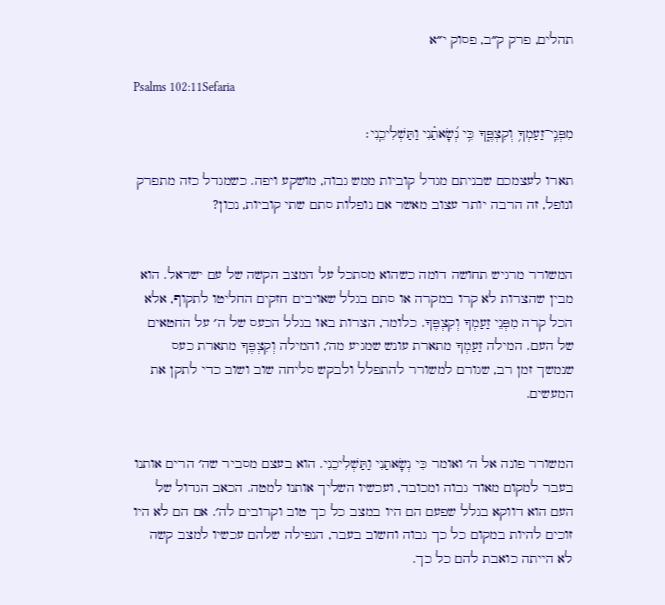תהלים, פרק ק״ב, פסוק י״א

Psalms 102:11Sefaria

מִפְּנֵֽי־זַעַמְךָ֥ וְקִצְפֶּ֑ךָ כִּ֥י נְ֝שָׂאתַ֗נִי וַתַּשְׁלִיכֵֽנִי׃

תארו לעצמכם שבניתם מגדל קוביות ממש גבוה, מושקע ויפה. כשמגדל כזה מתפרק ונופל, זה הרבה יותר עצוב מאשר אם נופלות סתם שתי קוביות, נכון?


המשורר מרגיש תחושה דומה כשהוא מסתכל על המצב הקשה של עם ישראל. הוא מבין שהצרות לא קרו במקרה או סתם בגלל שאויבים חזקים החליטו לתקוף, אלא הכל קרה מִפְּנֵי זַעַמְךָ וְקִצְפֶּךָ. כלומר, הצרות באו בגלל הכעס של ה׳ על החטאים של העם. המילה זַעַמְךָ מתארת עונש שמגיע מה׳, והמילה וְקִצְפֶּךָ מתארת כעס שנמשך זמן רב, שגורם למשורר להתפלל ולבקש סליחה שוב ושוב כדי לתקן את המעשים.


המשורר פונה אל ה׳ ואומר כִּי נְשָׂאתַנִי וַתַּשְׁלִיכֵנִי. הוא בעצם מסביר שה׳ הרים אותנו בעבר למקום מאוד גבוה ומכובד, ועכשיו השליך אותנו למטה. הכאב הגדול של העם הוא דווקא בגלל שפעם הם היו במצב כל כך טוב וקרובים לה׳. אם הם לא היו זוכים להיות במקום כל כך גבוה וחשוב בעבר, הנפילה שלהם עכשיו למצב קשה לא הייתה כואבת להם כל כך.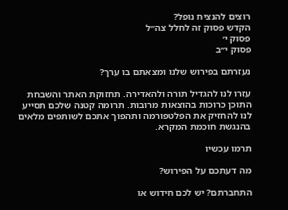רוצים להנציח נופל?
הקדש פסוק זה לחלל צה״ל
פסוק י׳
פסוק י״ב

נעזרתם בפירוש שלנו ומצאתם בו ערך?

עזרו לנו להגדיל תורה ולהאדירה. תחזוקת האתר והשבחת התוכן כרוכות בהוצאות מרובות. תרומה קטנה שלכם תסייע לנו להחזיק את הפלטפורמה ותהפוך אתכם לשותפים מלאים בהנגשת חוכמת המקרא.

תרמו עכשיו

מה דעתכם על הפירוש?

התחברתם? יש לכם חידוש או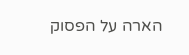הארה על הפסוק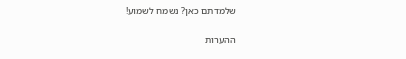שלמדתם כאן? נשמח לשמוע!

ההערות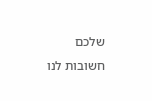שלכם חשובות לנו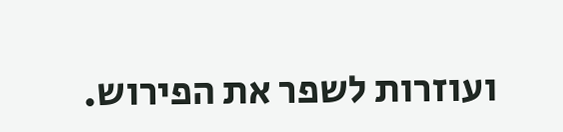ועוזרות לשפר את הפירוש.